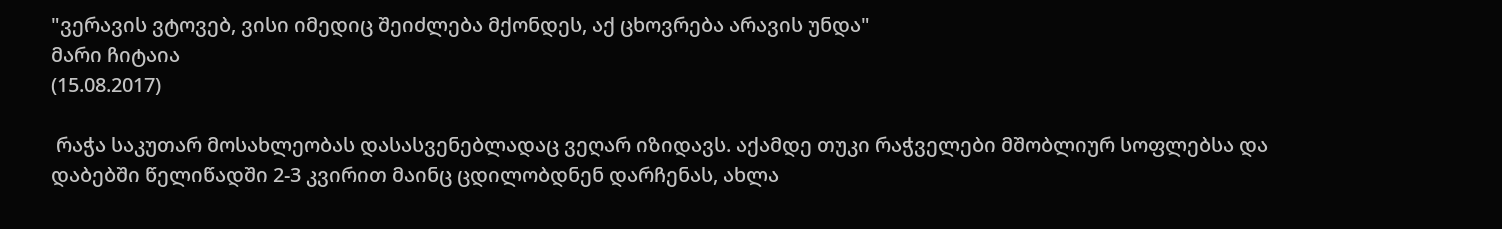"ვერავის ვტოვებ, ვისი იმედიც შეიძლება მქონდეს, აქ ცხოვრება არავის უნდა"
მარი ჩიტაია
(15.08.2017)

 რაჭა საკუთარ მოსახლეობას დასასვენებლადაც ვეღარ იზიდავს. აქამდე თუკი რაჭველები მშობლიურ სოფლებსა და დაბებში წელიწადში 2-3 კვირით მაინც ცდილობდნენ დარჩენას, ახლა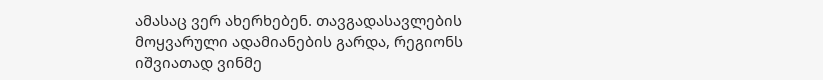ამასაც ვერ ახერხებენ. თავგადასავლების მოყვარული ადამიანების გარდა, რეგიონს იშვიათად ვინმე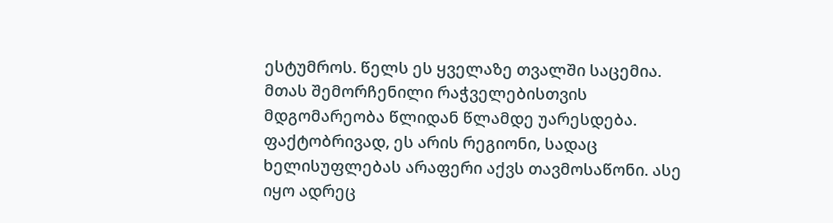ესტუმროს. წელს ეს ყველაზე თვალში საცემია. მთას შემორჩენილი რაჭველებისთვის მდგომარეობა წლიდან წლამდე უარესდება. ფაქტობრივად, ეს არის რეგიონი, სადაც ხელისუფლებას არაფერი აქვს თავმოსაწონი. ასე იყო ადრეც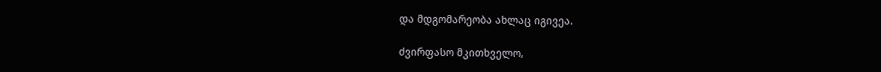და მდგომარეობა ახლაც იგივეა.

ძვირფასო მკითხველო,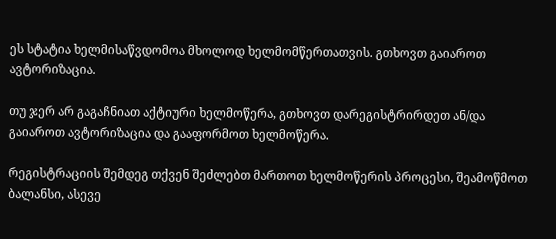ეს სტატია ხელმისაწვდომოა მხოლოდ ხელმომწერთათვის. გთხოვთ გაიაროთ ავტორიზაცია.

თუ ჯერ არ გაგაჩნიათ აქტიური ხელმოწერა, გთხოვთ დარეგისტრირდეთ ან/და გაიაროთ ავტორიზაცია და გააფორმოთ ხელმოწერა.

რეგისტრაციის შემდეგ თქვენ შეძლებთ მართოთ ხელმოწერის პროცესი, შეამოწმოთ ბალანსი, ასევე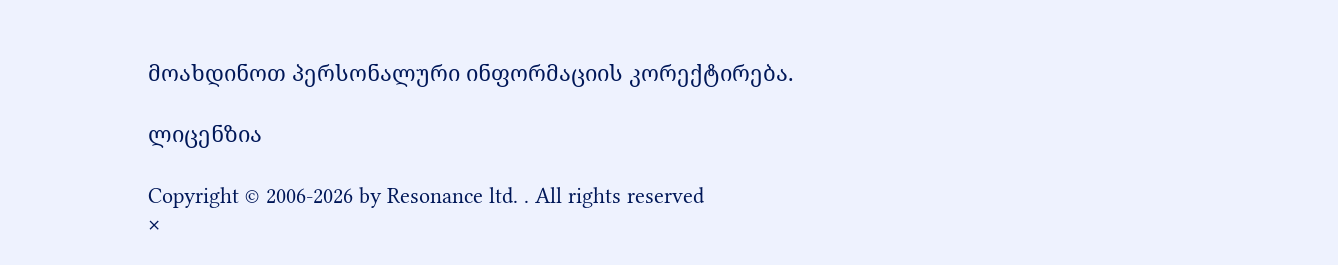მოახდინოთ პერსონალური ინფორმაციის კორექტირება.

ლიცენზია

Copyright © 2006-2026 by Resonance ltd. . All rights reserved
×